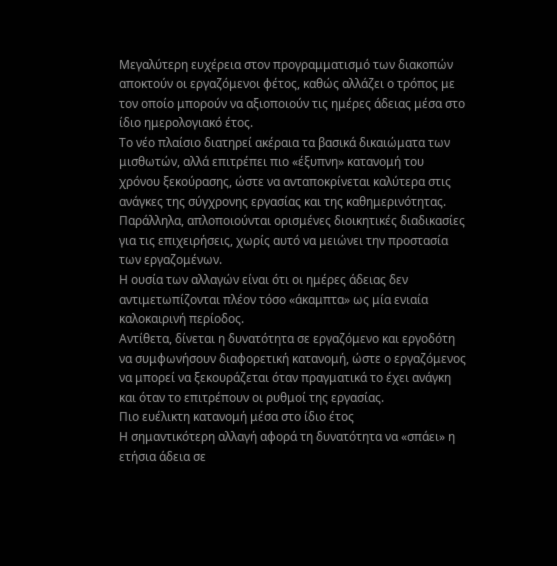Μεγαλύτερη ευχέρεια στον προγραμματισμό των διακοπών αποκτούν οι εργαζόμενοι φέτος, καθώς αλλάζει ο τρόπος με τον οποίο μπορούν να αξιοποιούν τις ημέρες άδειας μέσα στο ίδιο ημερολογιακό έτος.
Το νέο πλαίσιο διατηρεί ακέραια τα βασικά δικαιώματα των μισθωτών, αλλά επιτρέπει πιο «έξυπνη» κατανομή του χρόνου ξεκούρασης, ώστε να ανταποκρίνεται καλύτερα στις ανάγκες της σύγχρονης εργασίας και της καθημερινότητας.
Παράλληλα, απλοποιούνται ορισμένες διοικητικές διαδικασίες για τις επιχειρήσεις, χωρίς αυτό να μειώνει την προστασία των εργαζομένων.
Η ουσία των αλλαγών είναι ότι οι ημέρες άδειας δεν αντιμετωπίζονται πλέον τόσο «άκαμπτα» ως μία ενιαία καλοκαιρινή περίοδος.
Αντίθετα, δίνεται η δυνατότητα σε εργαζόμενο και εργοδότη να συμφωνήσουν διαφορετική κατανομή, ώστε ο εργαζόμενος να μπορεί να ξεκουράζεται όταν πραγματικά το έχει ανάγκη και όταν το επιτρέπουν οι ρυθμοί της εργασίας.
Πιο ευέλικτη κατανομή μέσα στο ίδιο έτος
Η σημαντικότερη αλλαγή αφορά τη δυνατότητα να «σπάει» η ετήσια άδεια σε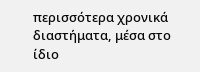περισσότερα χρονικά διαστήματα, μέσα στο ίδιο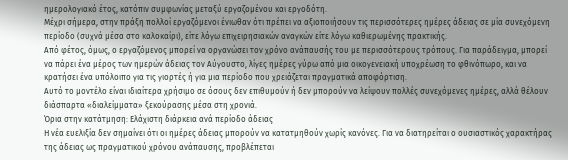ημερολογιακό έτος, κατόπιν συμφωνίας μεταξύ εργαζομένου και εργοδότη.
Μέχρι σήμερα, στην πράξη πολλοί εργαζόμενοι ένιωθαν ότι πρέπει να αξιοποιήσουν τις περισσότερες ημέρες άδειας σε μία συνεχόμενη περίοδο (συχνά μέσα στο καλοκαίρι), είτε λόγω επιχειρησιακών αναγκών είτε λόγω καθιερωμένης πρακτικής.
Από φέτος, όμως, ο εργαζόμενος μπορεί να οργανώσει τον χρόνο ανάπαυσής του με περισσότερους τρόπους. Για παράδειγμα, μπορεί να πάρει ένα μέρος των ημερών άδειας τον Αύγουστο, λίγες ημέρες γύρω από μια οικογενειακή υποχρέωση το φθινόπωρο, και να κρατήσει ένα υπόλοιπο για τις γιορτές ή για μια περίοδο που χρειάζεται πραγματικά αποφόρτιση.
Αυτό το μοντέλο είναι ιδιαίτερα χρήσιμο σε όσους δεν επιθυμούν ή δεν μπορούν να λείψουν πολλές συνεχόμενες ημέρες, αλλά θέλουν διάσπαρτα «διαλείμματα» ξεκούρασης μέσα στη χρονιά.
Όρια στην κατάτμηση: Ελάχιστη διάρκεια ανά περίοδο άδειας
Η νέα ευελιξία δεν σημαίνει ότι οι ημέρες άδειας μπορούν να κατατμηθούν χωρίς κανόνες. Για να διατηρείται ο ουσιαστικός χαρακτήρας της άδειας ως πραγματικού χρόνου ανάπαυσης, προβλέπεται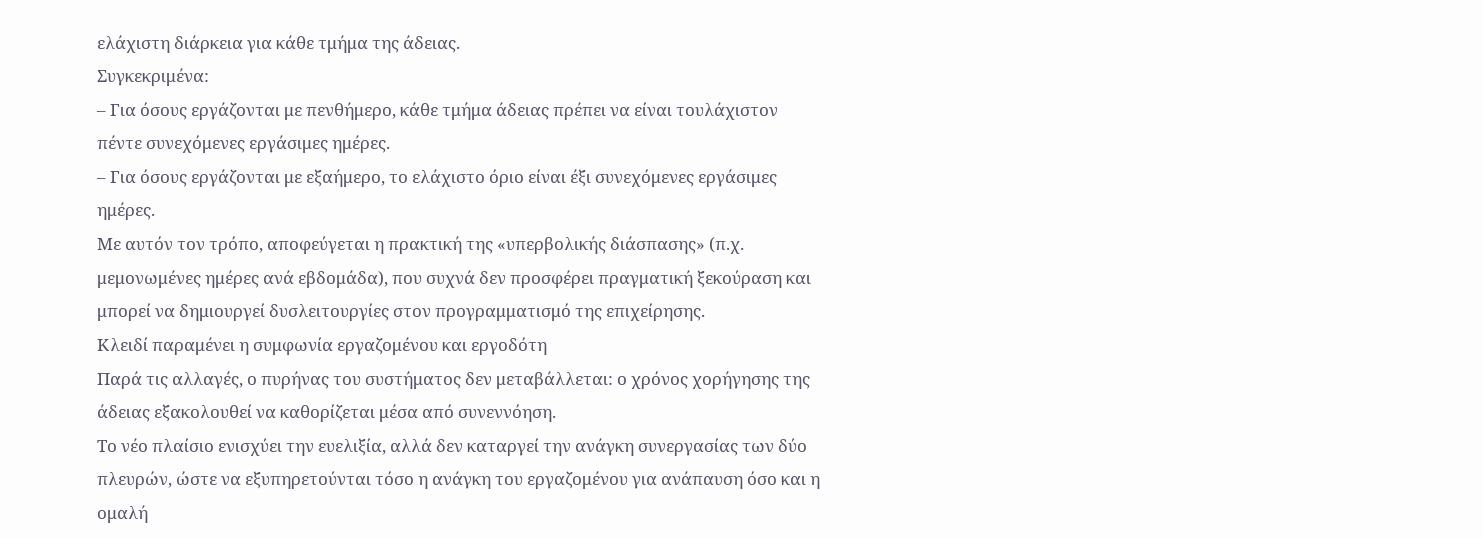ελάχιστη διάρκεια για κάθε τμήμα της άδειας.
Συγκεκριμένα:
– Για όσους εργάζονται με πενθήμερο, κάθε τμήμα άδειας πρέπει να είναι τουλάχιστον πέντε συνεχόμενες εργάσιμες ημέρες.
– Για όσους εργάζονται με εξαήμερο, το ελάχιστο όριο είναι έξι συνεχόμενες εργάσιμες ημέρες.
Με αυτόν τον τρόπο, αποφεύγεται η πρακτική της «υπερβολικής διάσπασης» (π.χ. μεμονωμένες ημέρες ανά εβδομάδα), που συχνά δεν προσφέρει πραγματική ξεκούραση και μπορεί να δημιουργεί δυσλειτουργίες στον προγραμματισμό της επιχείρησης.
Κλειδί παραμένει η συμφωνία εργαζομένου και εργοδότη
Παρά τις αλλαγές, ο πυρήνας του συστήματος δεν μεταβάλλεται: ο χρόνος χορήγησης της άδειας εξακολουθεί να καθορίζεται μέσα από συνεννόηση.
Το νέο πλαίσιο ενισχύει την ευελιξία, αλλά δεν καταργεί την ανάγκη συνεργασίας των δύο πλευρών, ώστε να εξυπηρετούνται τόσο η ανάγκη του εργαζομένου για ανάπαυση όσο και η ομαλή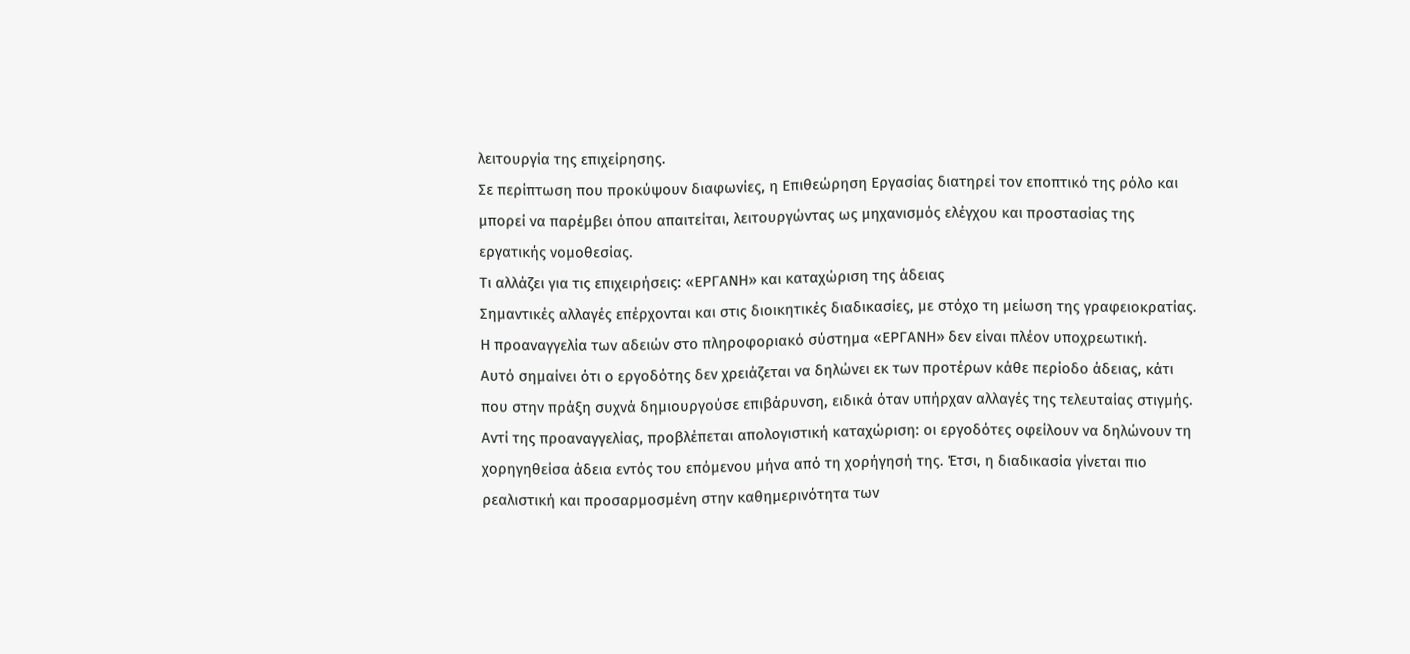λειτουργία της επιχείρησης.
Σε περίπτωση που προκύψουν διαφωνίες, η Επιθεώρηση Εργασίας διατηρεί τον εποπτικό της ρόλο και μπορεί να παρέμβει όπου απαιτείται, λειτουργώντας ως μηχανισμός ελέγχου και προστασίας της εργατικής νομοθεσίας.
Τι αλλάζει για τις επιχειρήσεις: «ΕΡΓΑΝΗ» και καταχώριση της άδειας
Σημαντικές αλλαγές επέρχονται και στις διοικητικές διαδικασίες, με στόχο τη μείωση της γραφειοκρατίας. Η προαναγγελία των αδειών στο πληροφοριακό σύστημα «ΕΡΓΑΝΗ» δεν είναι πλέον υποχρεωτική.
Αυτό σημαίνει ότι ο εργοδότης δεν χρειάζεται να δηλώνει εκ των προτέρων κάθε περίοδο άδειας, κάτι που στην πράξη συχνά δημιουργούσε επιβάρυνση, ειδικά όταν υπήρχαν αλλαγές της τελευταίας στιγμής.
Αντί της προαναγγελίας, προβλέπεται απολογιστική καταχώριση: οι εργοδότες οφείλουν να δηλώνουν τη χορηγηθείσα άδεια εντός του επόμενου μήνα από τη χορήγησή της. Έτσι, η διαδικασία γίνεται πιο ρεαλιστική και προσαρμοσμένη στην καθημερινότητα των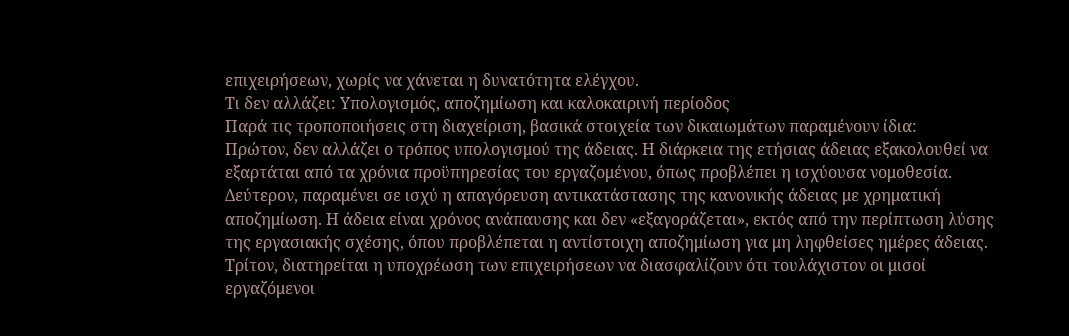επιχειρήσεων, χωρίς να χάνεται η δυνατότητα ελέγχου.
Τι δεν αλλάζει: Υπολογισμός, αποζημίωση και καλοκαιρινή περίοδος
Παρά τις τροποποιήσεις στη διαχείριση, βασικά στοιχεία των δικαιωμάτων παραμένουν ίδια:
Πρώτον, δεν αλλάζει ο τρόπος υπολογισμού της άδειας. Η διάρκεια της ετήσιας άδειας εξακολουθεί να εξαρτάται από τα χρόνια προϋπηρεσίας του εργαζομένου, όπως προβλέπει η ισχύουσα νομοθεσία.
Δεύτερον, παραμένει σε ισχύ η απαγόρευση αντικατάστασης της κανονικής άδειας με χρηματική αποζημίωση. Η άδεια είναι χρόνος ανάπαυσης και δεν «εξαγοράζεται», εκτός από την περίπτωση λύσης της εργασιακής σχέσης, όπου προβλέπεται η αντίστοιχη αποζημίωση για μη ληφθείσες ημέρες άδειας.
Τρίτον, διατηρείται η υποχρέωση των επιχειρήσεων να διασφαλίζουν ότι τουλάχιστον οι μισοί εργαζόμενοι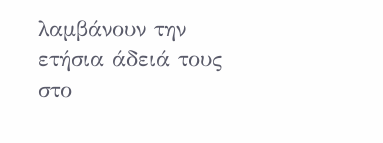λαμβάνουν την ετήσια άδειά τους στο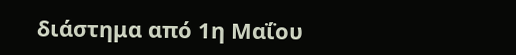διάστημα από 1η Μαΐου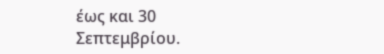έως και 30 Σεπτεμβρίου.